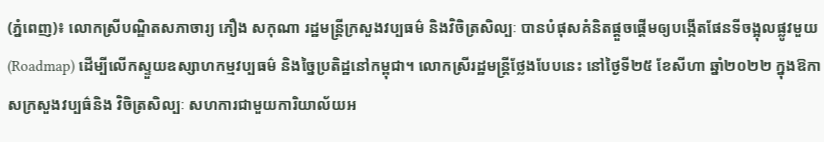(ភ្នំពេញ)៖ លោកស្រីបណ្ឌិតសភាចារ្យ ភឿង សកុណា រដ្ឋមន្រ្តីក្រសួងវប្បធម៌ និងវិចិត្រសិល្បៈ បានបំផុសគំនិតផ្តួចផ្តើមឲ្យបង្កើតផែនទីចង្អុលផ្លូវមួយ (Roadmap) ដើម្បីលើកស្ទួយឧស្សាហកម្មវប្បធម៌ និងច្នៃប្រតិដ្ឋនៅកម្ពុជា។ លោកស្រីរដ្ឋមន្ត្រីថ្លែងបែបនេះ នៅថ្ងៃទី២៥ ខែសីហា ឆ្នាំ២០២២ ក្នុងឱកាសក្រសួងវប្បធ៌និង វិចិត្រសិល្បៈ សហការជាមួយការិយាល័យអ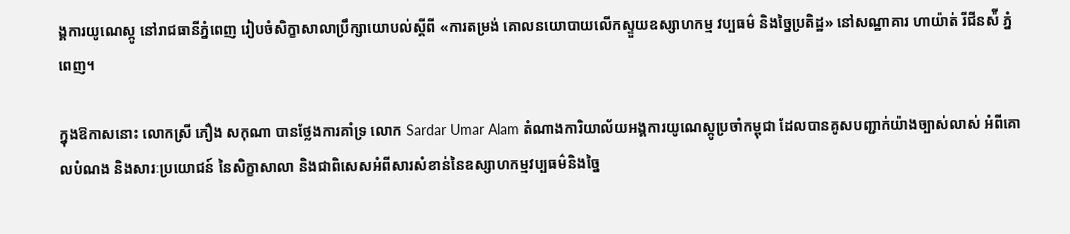ង្គការយូណេស្កូ នៅរាជធានីភ្នំពេញ រៀបចំសិក្ខាសាលាប្រឹក្សាយោបល់ស្តីពី «ការតម្រង់ គោលនយោបាយលើកស្ទួយឧស្សាហកម្ម វប្បធម៌ និងច្នៃប្រតិដ្ឋ» នៅសណ្ឋាគារ ហាយ៉ាត់ រីជីនស៉ី ភ្នំពេញ។

ក្នុងឱកាសនោះ លោកស្រី ភឿង សកុណា បានថ្លែងការគាំទ្រ លោក Sardar Umar Alam តំណាងការិយាល័យអង្គការយូណេស្កូប្រចាំកម្ពុជា ដែលបានគូសបញ្ជាក់យ៉ាងច្បាស់លាស់ អំពីគោលបំណង និងសារៈប្រយោជន៍ នៃសិក្ខាសាលា និងជាពិសេសអំពីសារសំខាន់នៃឧស្សាហកម្មវប្បធម៌និងច្នៃ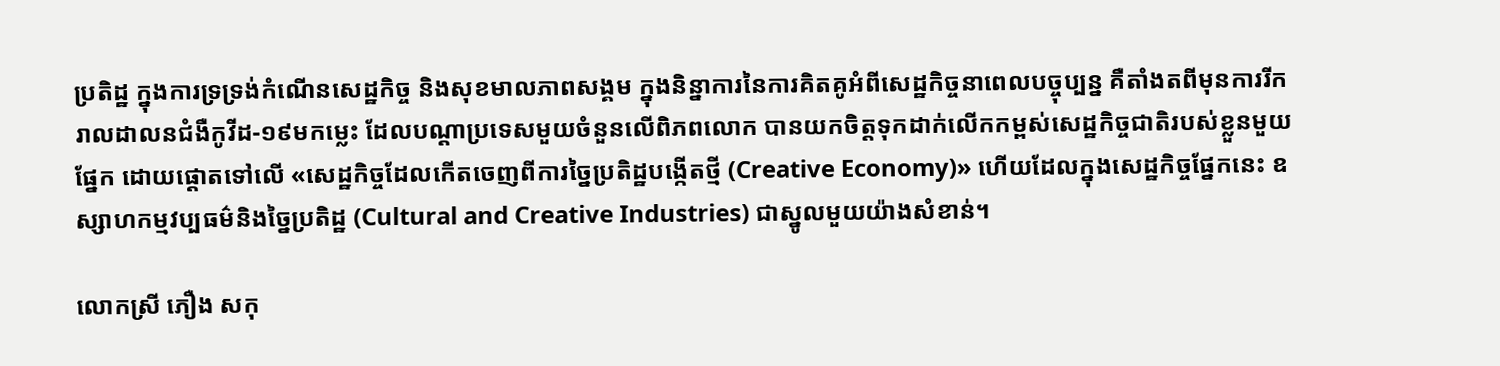ប្រតិដ្ឋ ក្នុងការទ្រទ្រង់កំណើនសេដ្ឋកិច្ច និងសុខមាលភាពសង្គម ក្នុងនិន្នាការនៃការគិតគូអំពីសេដ្ឋកិច្ចនាពេលបច្ចុប្បន្ន គឺតាំងតពីមុនការរីករាលដាលនជំងឺកូវីដ-១៩មកម្លេះ ដែលបណ្ដាប្រទេសមួយចំនួនលើពិភពលោក បានយកចិត្តទុកដាក់លើកកម្ពស់សេដ្ឋកិច្ចជាតិរបស់ខ្លួនមួយផ្នែក ដោយផ្ដោតទៅលើ «សេដ្ឋកិច្ចដែលកើតចេញពីការច្នៃប្រតិដ្ឋបង្កើតថ្មី (Creative Economy)» ហើយដែលក្នុងសេដ្ឋកិច្ចផ្នែកនេះ ឧស្សាហកម្មវប្បធម៌និងច្នៃប្រតិដ្ឋ (Cultural and Creative Industries) ជាស្នូលមួយយ៉ាងសំខាន់។

លោកស្រី ភឿង សកុ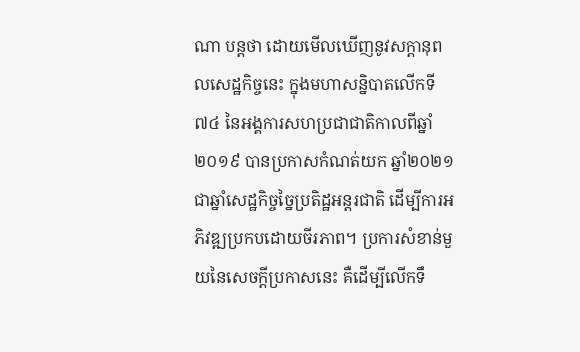ណា បន្តថា ដោយមើលឃើញនូវសក្ដានុពលសេដ្ឋកិច្ចនេះ ក្នុងមហាសន្និបាតលើកទី៧៤ នៃអង្គការសហប្រជាជាតិកាលពីឆ្នាំ២០១៩ បានប្រកាសកំណត់យក ឆ្នាំ២០២១ ជាឆ្នាំសេដ្ឋកិច្ចច្នៃប្រតិដ្ឋអន្តរជាតិ ដើម្បីការអភិវឌ្ឍប្រកបដោយចីរភាព។ ប្រការសំខាន់មួយនៃសេចក្តីប្រកាសនេះ គឺដើម្បីលើកទឹ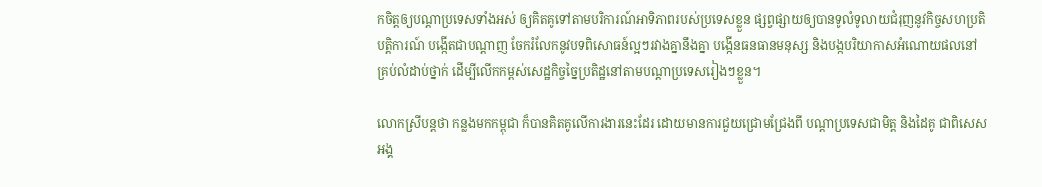កចិត្តឲ្យបណ្តាប្រទេសទាំងអស់ ឲ្យគិតគូទៅតាមបរិការណ៍អាទិភាពរបស់ប្រទេសខ្លួន ផ្សព្វផ្សាយឲ្យបានទូលំទូលាយជំរុញនូវកិច្ចសហប្រតិបត្តិការណ៍ បង្កើតជាបណ្តាញ ចែករំលែកនូវបទពិសោធន៍ល្អៗរវាងគ្នានឹងគ្នា បង្កើនធនធានមនុស្ស និងបង្កបរិយាកាសអំណោយផលនៅគ្រប់លំដាប់ថ្នាក់ ដើម្បីលើកកម្ពស់សេដ្ឋកិច្ចច្នៃប្រតិដ្ឋនៅតាមបណ្តាប្រទេសរៀងៗខ្លួន។

លោកស្រីបន្តថា កន្លងមកកម្ពុជា ក៏បានគិតគូលើការងារនេះដែរ ដោយមានការជួយជ្រោមជ្រែងពី បណ្តាប្រទេសជាមិត្ត និងដៃគូ ជាពិសេសអង្គ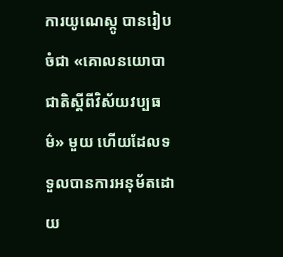ការយូណេស្កូ បានរៀបចំជា «គោលនយោបាជាតិស្តីពីវិស័យវប្បធម៌» មួយ ហើយដែលទទួលបានការអនុម័តដោយ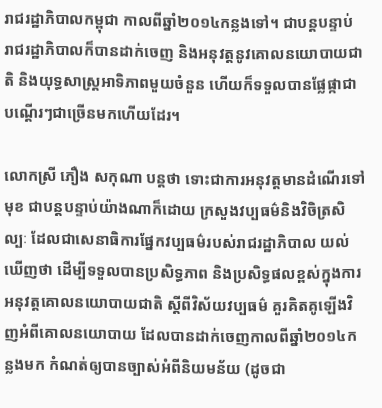រាជរដ្ឋាភិបាលកម្ពុជា កាលពីឆ្នាំ២០១៤កន្លងទៅ។ ជាបន្តបន្ទាប់ រាជរដ្ឋាភិបាលក៏បានដាក់ចេញ និងអនុវត្តនូវគោលនយោបាយជាតិ និងយុទ្ធសាស្ត្រអាទិភាពមួយចំនួន ហើយក៏ទទួលបានផ្លែផ្កាជាបណ្ដើរៗជាច្រើនមកហើយដែរ។

លោកស្រី ភឿង សកុណា បន្តថា ទោះជាការអនុវត្តមានដំណើរទៅមុខ ជាបន្តបន្ទាប់យ៉ាងណាក៏ដោយ ក្រសួងវប្បធម៌និងវិចិត្រសិល្បៈ ដែលជាសេនាធិការផ្នែកវប្បធម៌របស់រាជរដ្ឋាភិបាល យល់ឃើញថា ដើម្បីទទួលបានប្រសិទ្ធភាព និងប្រសិទ្ធផលខ្ពស់ក្នុងការអនុវត្តគោលនយោបាយជាតិ ស្តីពីវិស័យវប្បធម៌ គួរគិតគូឡើងវិញអំពីគោលនយោបាយ ដែលបានដាក់ចេញកាលពីឆ្នាំ២០១៤កន្លងមក កំណត់ឲ្យបានច្បាស់អំពីនិយមន័យ (ដូចជា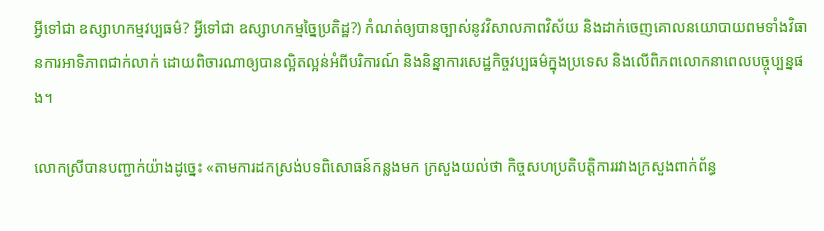អ្វីទៅជា ឧស្សាហកម្មវប្បធម៌? អ្វីទៅជា ឧស្សាហកម្មច្នៃប្រតិដ្ឋ?) កំណត់ឲ្យបានច្បាស់នូវវិសាលភាពវិស័យ និងដាក់ចេញគោលនយោបាយពមទាំងវិធានការអាទិភាពជាក់លាក់ ដោយពិចារណាឲ្យបានល្អិតល្អន់អំពីបរិការណ៍ និងនិន្នាការសេដ្ឋកិច្ចវប្បធម៌ក្នុងប្រទេស និងលើពិភពលោកនាពេលបច្ចុប្បន្នផង។

លោកស្រីបានបញ្ជាក់យ៉ាងដូច្នេះ «តាមការដកស្រង់បទពិសោធន៍កន្លងមក ក្រសួងយល់ថា កិច្ចសហប្រតិបត្តិការរវាងក្រសួងពាក់ព័ន្ធ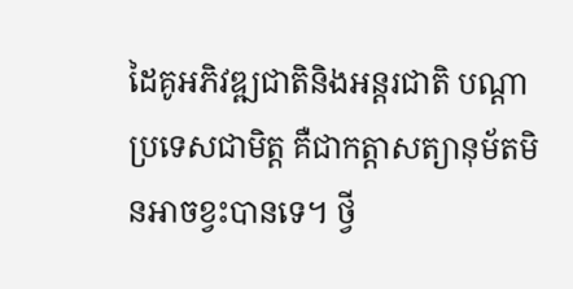ដៃគូអភិវឌ្ឍជាតិនិងអន្តរជាតិ បណ្តាប្រទេសជាមិត្ត គឺជាកត្តាសត្យានុម័តមិនអាចខ្វះបានទេ។ ថ្វី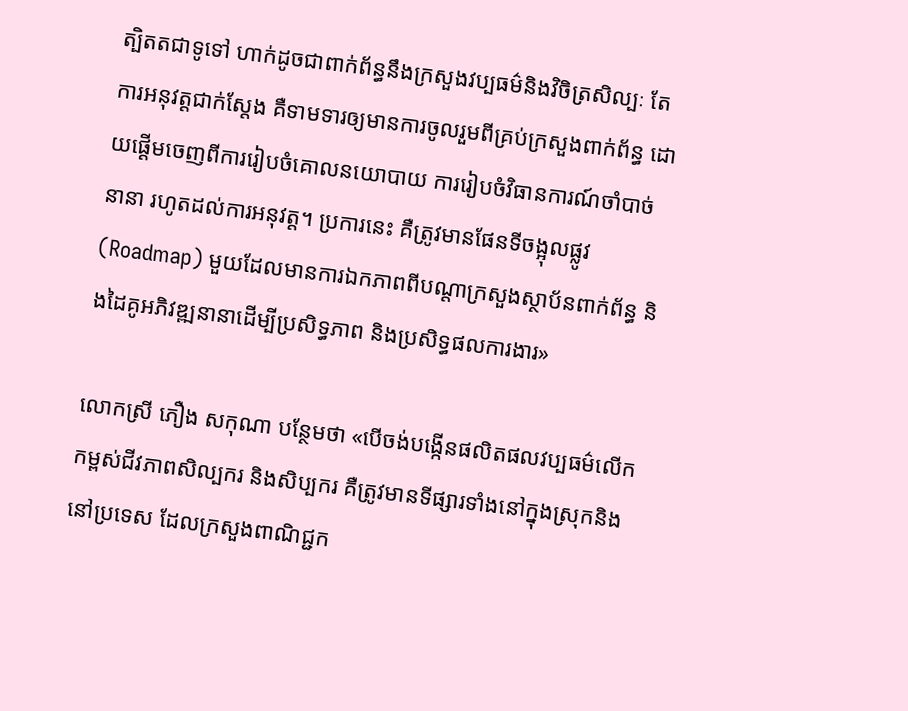ត្បិតតជាទូទៅ ហាក់ដូចជាពាក់ព័ន្ធនឹងក្រសួងវប្បធម៌និងវិចិត្រសិល្បៈ តែការអនុវត្តជាក់ស្តែង គឺទាមទារឲ្យមានការចូលរួមពីគ្រប់ក្រសួងពាក់ព័ន្ធ ដោយផ្តើមចេញពីការរៀបចំគោលនយោបាយ ការរៀបចំវិធានការណ៍ចាំបាច់នានា រហូតដល់ការអនុវត្ត។ ប្រការនេះ គឺត្រូវមានផែនទីចង្អុលផ្លូវ (Roadmap) មួយដែលមានការឯកភាពពីបណ្តាក្រសួងស្ថាប័នពាក់ព័ន្ធ និងដៃគូអភិវឌ្ឍនានាដើម្បីប្រសិទ្ធភាព និងប្រសិទ្ធផលការងារ»

លោកស្រី ភឿង សកុណា បន្ថែមថា «បើចង់បង្កើនផលិតផលវប្បធម៌លើកកម្ពស់ជីវភាពសិល្បករ និងសិប្បករ គឺត្រូវមានទីផ្សារទាំងនៅក្នុងស្រុកនិងនៅប្រទេស ដែលក្រសួងពាណិជ្ជក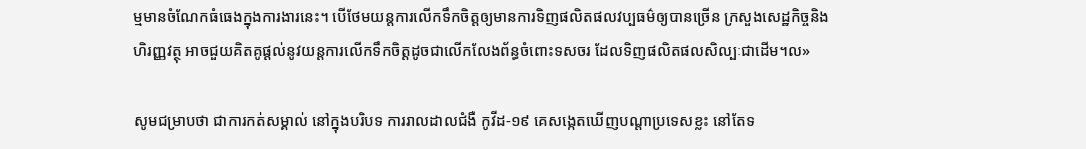ម្មមានចំណែកធំធេងក្នុងការងារនេះ។ បើថែមយន្តការលើកទឹកចិត្តឲ្យមានការទិញផលិតផលវប្បធម៌ឲ្យបានច្រើន ក្រសួងសេដ្ឋកិច្ចនិងហិរញ្ញវត្ថុ អាចជួយគិតគូផ្ដល់នូវយន្តការលើកទឹកចិត្តដូចជាលើកលែងព័ន្ធចំពោះទសចរ ដែលទិញផលិតផលសិល្បៈជាដើម។ល»

សូមជម្រាបថា ជាការកត់សម្គាល់ នៅក្នុងបរិបទ ការរាលដាលជំងឺ កូវីដ-១៩ គេសង្កេតឃើញបណ្តាប្រទេសខ្លះ នៅតែទ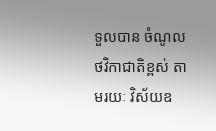ទួលបាន ចំណូលថវិកាជាតិខ្ពស់ តាមរយៈ វិស័យឧ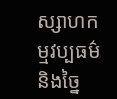ស្សាហកម្មវប្បធម៌និងច្នៃ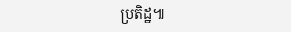ប្រតិដ្ឋ៕